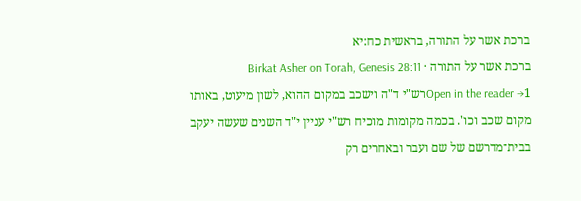ברכת אשר על התורה, בראשית כח:יא
ברכת אשר על התורה · Birkat Asher on Torah, Genesis 28:11
Open in the reader →1רש"י ד"ה וישכב במקום ההוא, לשון מיעוט, באותו מקום שכב וכו'. בכמה מקומות מוכיח רש"י עניין י"ד השנים שעשה יעקב בבית־מדרשם של שם ועבר ובאחרים רק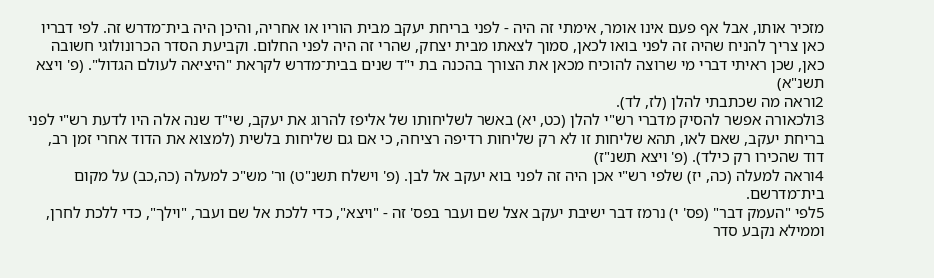מזכיר אותו, אבל אף פעם אינו אומר, אימתי זה היה - לפני בריחת יעקב מבית הוריו או אחריה, והיכן היה בית־מדרש זה. לפי דבריו כאן צריך להניח שהיה זה לפני בואו לכאן, סמוך לצאתו מבית יצחק, שהרי זה היה לפני החלום. וקביעת הסדר הכרונולוגי חשובה כאן, שכן ראיתי דברי מי שרוצה להוכיח מכאן את הצורך בהכנה בת י"ד שנים בבית־מדרש לקראת "היציאה לעולם הגדול". (פ' ויצא תשנ"א)
2וראה מה שכתבתי להלן (לז, לד).
3ולכאורה אפשר להסיק מדברי רש"י להלן (כט, יא) באשר לשליחותו של אליפז להרוג את יעקב, שי"ד שנה אלה היו לדעת רש"י לפני בריחת יעקב, שאם לאו, תהא שליחות זו לא רק שליחות רדיפה רציחה, כי אם גם שליחות בלשית (למצוא את הדוד אחרי זמן רב, דוד שהכירו רק כילד). (פ' ויצא תשנ"ז)
4וראה למעלה (כה, יז) שלפי רש"י אכן היה זה לפני בוא יעקב אל לבן. (פ' וישלח תשנ"ט) ור' מש"כ למעלה (כה,כב) על מקום בית־מדרשם.
5לפי "העמק דבר" (פס' י) נרמז דבר ישיבת יעקב אצל שם ועבר בפס' זה - "ויצא", כדי ללכת אל שם ועבר, "וילך", כדי ללכת לחרן, וממילא נקבע סדר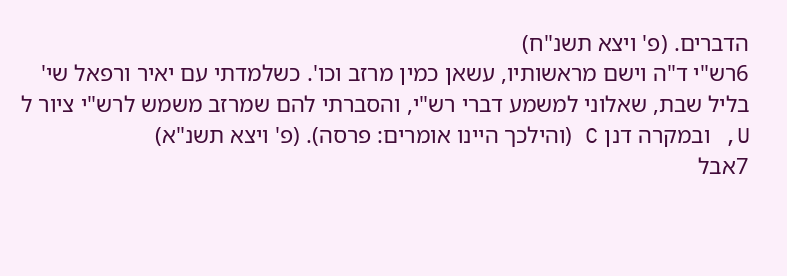הדברים. (פ' ויצא תשנ"ח)
6רש"י ד"ה וישם מראשותיו, עשאן כמין מרזב וכו'. כשלמדתי עם יאיר ורפאל שי' בליל שבת, שאלוני למשמע דברי רש"י, והסברתי להם שמרזב משמש לרש"י ציור ל U, ובמקרה דנן C (והילכך היינו אומרים: פרסה). (פ' ויצא תשנ"א)
7אבל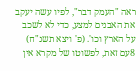ראה "העמק דבר", לפיו עשה יעקב את האבנים למצע, כדי לא לשכב על הארץ וכו'. (פ' ויצא תשנ"ח)
8עם זאת, לפשוטו של מקרא אין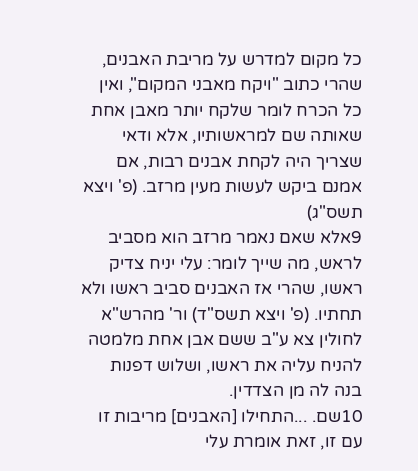כל מקום למדרש על מריבת האבנים, שהרי כתוב "ויקח מאבני המקום", ואין כל הכרח לומר שלקח יותר מאבן אחת שאותה שם למראשותיו, אלא ודאי שצריך היה לקחת אבנים רבות, אם אמנם ביקש לעשות מעין מרזב. (פ' ויצא תשס"ג)
9אלא שאם נאמר מרזב הוא מסביב לראש, מה שייך לומר: עלי יניח צדיק ראשו, שהרי אז האבנים סביב ראשו ולא תחתיו. (פ' ויצא תשס"ד) ור' מהרש"א לחולין צא ע"ב ששם אבן אחת מלמטה להניח עליה את ראשו, ושלוש דפנות בנה לה מן הצדדין.
10שם. ...התחילו [האבנים] מריבות זו עם זו, זאת אומרת עלי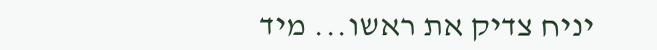יניח צדיק את ראשו... מיד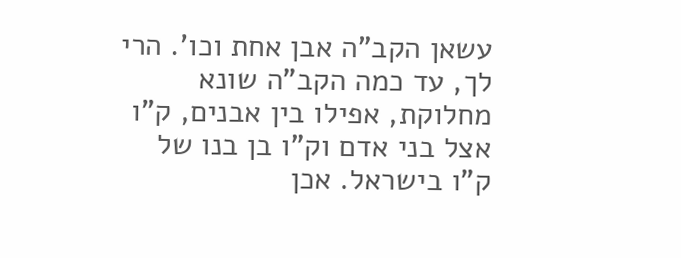עשאן הקב"ה אבן אחת וכו'. הרי לך, עד כמה הקב"ה שונא מחלוקת, אפילו בין אבנים, ק"ו אצל בני אדם וק"ו בן בנו של ק"ו בישראל. אכן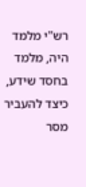רש"י מלמד היה, מלמד בחסד שידע, כיצד להעביר מסר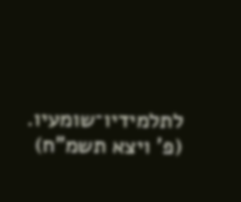לתלמידיו־שומעיו. (פ' ויצא תשמ"ח)